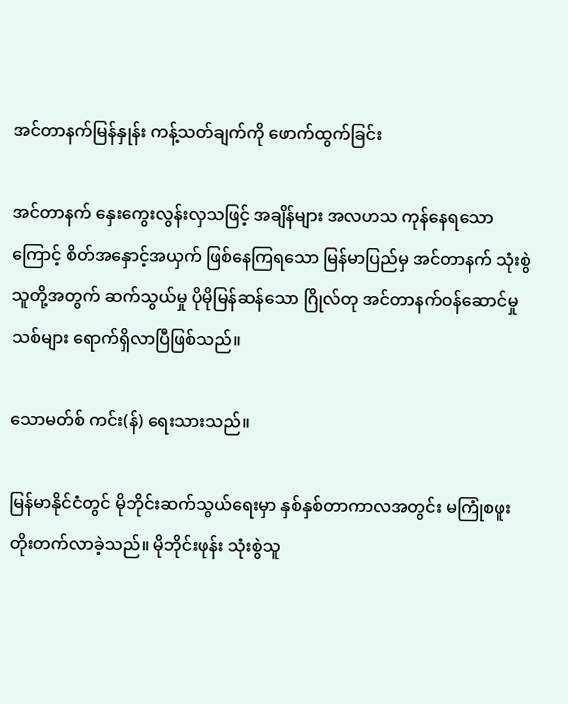အင်တာနက်မြန်နှုန်း ကန့်သတ်ချက်ကို ဖောက်ထွက်ခြင်း

အင်တာနက် နှေးကွေးလွန်းလှသဖြင့် အချိန်များ အလဟသ ကုန်နေရသောကြောင့် စိတ်အနှောင့်အယှက် ဖြစ်နေကြရသော မြန်မာပြည်မှ အင်တာနက် သုံးစွဲသူတို့အတွက် ဆက်သွယ်မှု ပိုမိုမြန်ဆန်သော ဂြိုလ်တု အင်တာနက်ဝန်ဆောင်မှုသစ်များ ရောက်ရှိလာပြီဖြစ်သည်။

သောမတ်စ် ကင်း(န်) ရေးသားသည်။

မြန်မာနိုင်ငံတွင် မိုဘိုင်းဆက်သွယ်ရေးမှာ နှစ်နှစ်တာကာလအတွင်း မကြုံစဖူး တိုးတက်လာခဲ့သည်။ မိုဘိုင်းဖုန်း သုံးစွဲသူ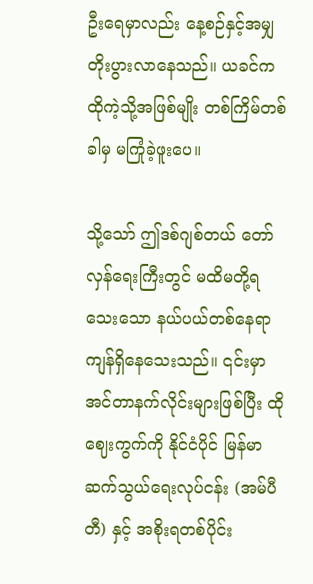ဦးရေမှာလည်း နေ့စဉ်နှင့်အမျှ တိုးပွားလာနေသည်။ ယခင်က ထိုကဲ့သို့အဖြစ်မျိုး တစ်ကြိမ်တစ်ခါမှ မကြုံခဲ့ဖူးပေ။

သို့သော် ဤဒစ်ဂျစ်တယ် တော်လှန်ရေးကြီးတွင် မထိမတို့ရသေးသော နယ်ပယ်တစ်နေရာ ကျန်ရှိနေသေးသည်။ ၎င်းမှာ အင်တာနက်လိုင်းများဖြစ်ပြီး ထိုဈေးကွက်ကို နိုင်ငံပိုင် မြန်မာဆက်သွယ်ရေးလုပ်ငန်း (အမ်ပီတီ) နှင့် အစိုးရတစ်ပိုင်း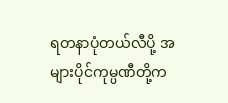ရတနာပုံတယ်လီပို့ အများပိုင်ကုမ္ပဏီတို့က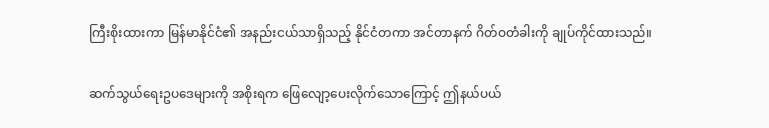ကြီးစိုးထားကာ မြန်မာနိုင်ငံ၏ အနည်းငယ်သာရှိသည့် နိုင်ငံတကာ အင်တာနက် ဂိတ်ဝတံခါးကို ချုပ်ကိုင်ထားသည်။

ဆက်သွယ်ရေးဥပဒေများကို အစိုးရက ဖြေလျော့ပေးလိုက်သောကြောင့် ဤနယ်ပယ်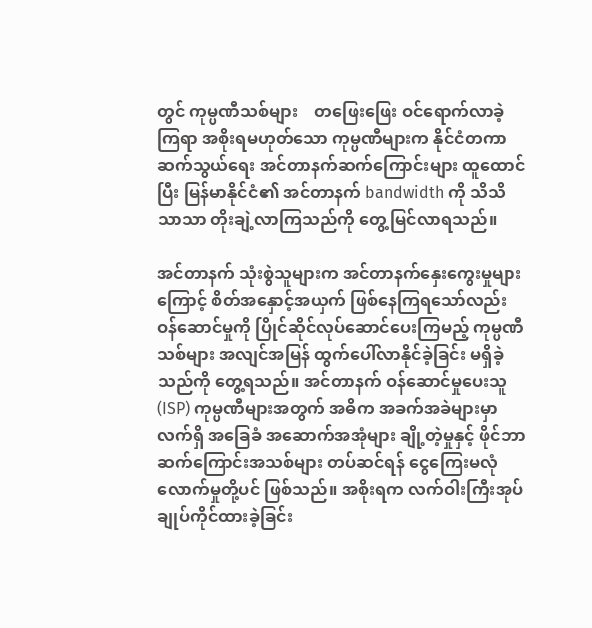တွင် ကုမ္ပဏီသစ်များ    တဖြေးဖြေး ဝင်ရောက်လာခဲ့ကြရာ အစိုးရမဟုတ်သော ကုမ္ပဏီများက နိုင်ငံတကာ ဆက်သွယ်ရေး အင်တာနက်ဆက်ကြောင်းများ ထူထောင်ပြီး မြန်မာနိုင်ငံ၏ အင်တာနက် bandwidth ကို သိသိသာသာ တိုးချဲ့လာကြသည်ကို တွေ့မြင်လာရသည်။

အင်တာနက် သုံးစွဲသူများက အင်တာနက်နှေးကွေးမှုများကြောင့် စိတ်အနှောင့်အယှက် ဖြစ်နေကြရသော်လည်း ဝန်ဆောင်မှုကို ပြိုင်ဆိုင်လုပ်ဆောင်ပေးကြမည့် ကုမ္ပဏီသစ်များ အလျင်အမြန် ထွက်ပေါ်လာနိုင်ခဲ့ခြင်း မရှိခဲ့သည်ကို တွေ့ရသည်။ အင်တာနက် ဝန်ဆောင်မှုပေးသူ (ISP) ကုမ္ပဏီများအတွက် အဓိက အခက်အခဲများမှာ လက်ရှိ အခြေခံ အဆောက်အအုံများ ချို့တဲ့မှုနှင့် ဖိုင်ဘာဆက်ကြောင်းအသစ်များ တပ်ဆင်ရန် ငွေကြေးမလုံလောက်မှုတို့ပင် ဖြစ်သည်။ အစိုးရက လက်ဝါးကြီးအုပ် ချုပ်ကိုင်ထားခဲ့ခြင်း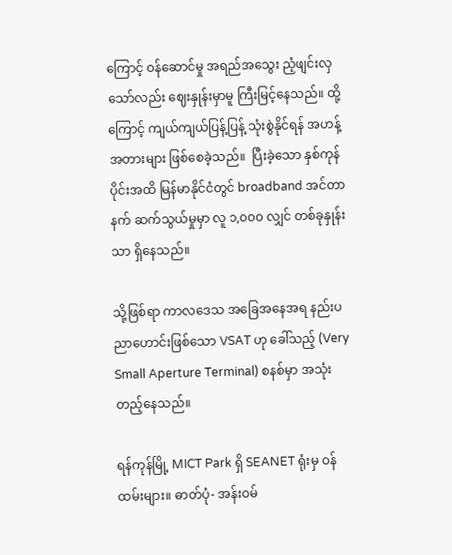ကြောင့် ဝန်ဆောင်မှု အရည်အသွေး ညံ့ဖျင်းလှသော်လည်း ဈေးနှုန်းမှာမူ ကြီးမြင့်နေသည်။ ထို့ကြောင့် ကျယ်ကျယ်ပြန့်ပြန့် သုံးစွဲနိုင်ရန် အဟန့်အတားများ ဖြစ်စေခဲ့သည်။  ပြီးခဲ့သော နှစ်ကုန်ပိုင်းအထိ မြန်မာနိုင်ငံတွင် broadband အင်တာနက် ဆက်သွယ်မှုမှာ လူ ၁,၀၀၀ လျှင် တစ်ခုနှုန်းသာ ရှိနေသည်။

သို့ဖြစ်ရာ ကာလဒေသ အခြေအနေအရ နည်းပညာဟောင်းဖြစ်သော VSAT ဟု ခေါ်သည့် (Very Small Aperture Terminal) စနစ်မှာ အသုံးတည့်နေသည်။

ရန်ကုန်မြို့ MICT Park ရှိ SEANET ရုံးမှ ဝန်ထမ်းများ။ ဓာတ်ပုံ- အန်းဝမ်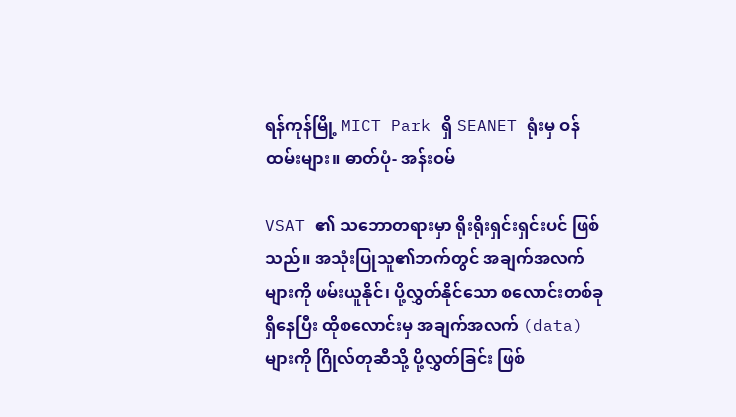ရန်ကုန်မြို့ MICT Park ရှိ SEANET ရုံးမှ ဝန်ထမ်းများ။ ဓာတ်ပုံ- အန်းဝမ်

VSAT ၏ သဘောတရားမှာ ရိုးရိုးရှင်းရှင်းပင် ဖြစ်သည်။ အသုံးပြုသူ၏ဘက်တွင် အချက်အလက်များကို ဖမ်းယူနိုင်၊ ပို့လွှတ်နိုင်သော စလောင်းတစ်ခု ရှိနေပြီး ထိုစလောင်းမှ အချက်အလက် (data) များကို ဂြိုလ်တုဆီသို့ ပို့လွှတ်ခြင်း ဖြစ်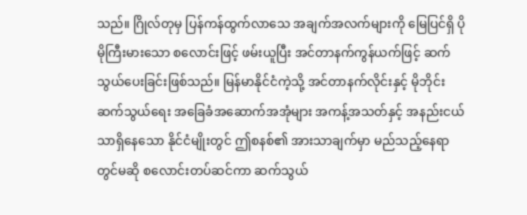သည်။ ဂြိုလ်တုမှ ပြန်ကန်ထွက်လာသေ အချက်အလက်များကို မြေပြင်ရှိ ပိုမိုကြီးမားသော စလောင်းဖြင့် ဖမ်းယူပြီး အင်တာနက်ကွန်ယက်ဖြင့် ဆက်သွယ်ပေးခြင်းဖြစ်သည်။ မြန်မာနိုင်ငံကဲ့သို့ အင်တာနက်လိုင်းနှင့် မိုဘိုင်းဆက်သွယ်ရေး အခြေခံအဆောက်အအုံများ အကန့်အသတ်နှင့် အနည်းငယ်သာရှိနေသော နိုင်ငံမျိုးတွင် ဤစနစ်၏ အားသာချက်မှာ မည်သည့်နေရာတွင်မဆို စလောင်းတပ်ဆင်ကာ ဆက်သွယ်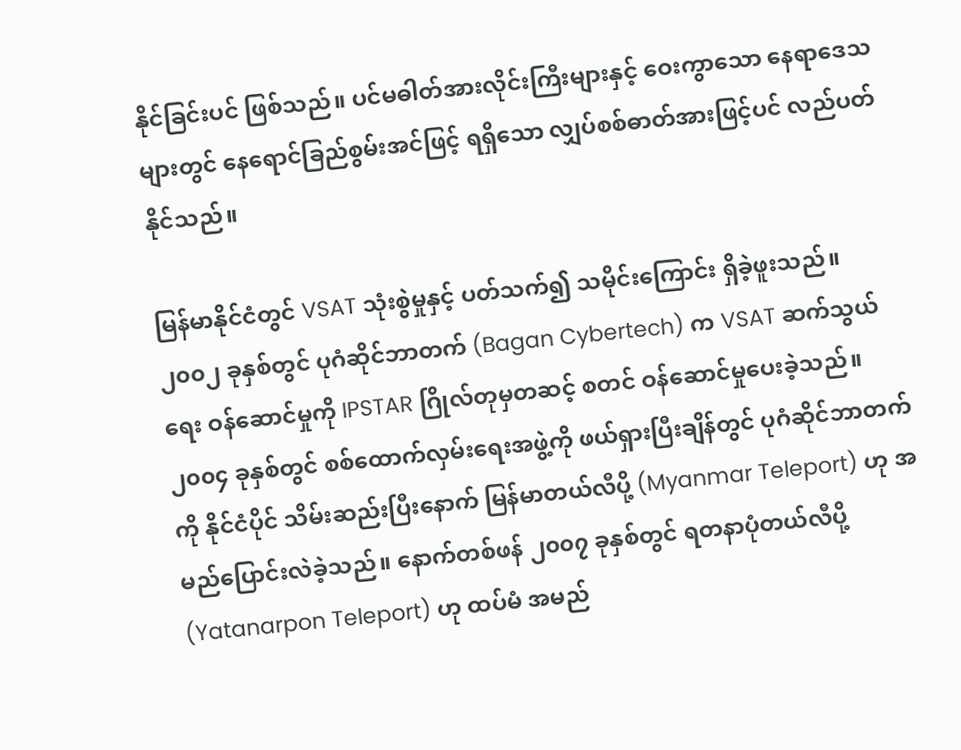နိုင်ခြင်းပင် ဖြစ်သည်။ ပင်မဓါတ်အားလိုင်းကြီးများနှင့် ဝေးကွာသော နေရာဒေသများတွင် နေရောင်ခြည်စွမ်းအင်ဖြင့် ရရှိသော လျှပ်စစ်ဓာတ်အားဖြင့်ပင် လည်ပတ်နိုင်သည်။

မြန်မာနိုင်ငံတွင် VSAT သုံးစွဲမှုနှင့် ပတ်သက်၍ သမိုင်းကြောင်း ရှိခဲ့ဖူးသည်။ ၂၀၀၂ ခုနှစ်တွင် ပုဂံဆိုင်ဘာတက် (Bagan Cybertech) က VSAT ဆက်သွယ်ရေး ဝန်ဆောင်မှုကို IPSTAR ဂြိုလ်တုမှတဆင့် စတင် ဝန်ဆောင်မှုပေးခဲ့သည်။ ၂၀၀၄ ခုနှစ်တွင် စစ်ထောက်လှမ်းရေးအဖွဲ့ကို ဖယ်ရှားပြီးချိန်တွင် ပုဂံဆိုင်ဘာတက်ကို နိုင်ငံပိုင် သိမ်းဆည်းပြီးနောက် မြန်မာတယ်လီပို့ (Myanmar Teleport) ဟု အမည်ပြောင်းလဲခဲ့သည်။ နောက်တစ်ဖန် ၂၀၀၇ ခုနှစ်တွင် ရတနာပုံတယ်လီပို့ (Yatanarpon Teleport) ဟု ထပ်မံ အမည်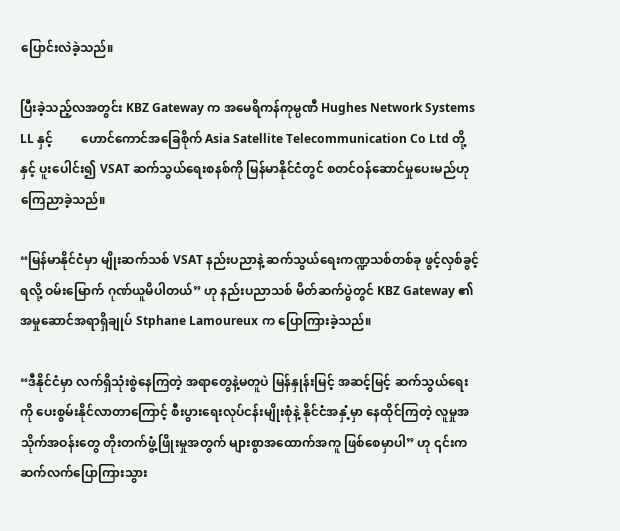ပြောင်းလဲခဲ့သည်။

ပြီးခဲ့သည့်လအတွင်း KBZ Gateway က အမေရိကန်ကုမ္ပဏီ Hughes Network Systems LL နှင့်         ဟောင်ကောင်အခြေစိုက် Asia Satellite Telecommunication Co Ltd တို့နှင့် ပူးပေါင်း၍ VSAT ဆက်သွယ်ရေးစနစ်ကို မြန်မာနိုင်ငံတွင် စတင်ဝန်ဆောင်မှုပေးမည်ဟု ကြေညာခဲ့သည်။

“မြန်မာနိုင်ငံမှာ မျိုးဆက်သစ် VSAT နည်းပညာနဲ့ ဆက်သွယ်ရေးကဏ္ဍသစ်တစ်ခု ဖွင့်လှစ်ခွင့်ရလို့ ဝမ်းမြောက် ဂုဏ်ယူမိပါတယ်” ဟု နည်းပညာသစ် မိတ်ဆက်ပွဲတွင် KBZ Gateway ၏ အမှုဆောင်အရာရှိချုပ် Stphane Lamoureux က ပြောကြားခဲ့သည်။

“ဒီနိုင်ငံမှာ လက်ရှိသုံးစွဲနေကြတဲ့ အရာတွေနဲ့မတူပဲ မြန်နှုန်းမြင့် အဆင့်မြင့် ဆက်သွယ်ရေးကို ပေးစွမ်းနိုင်လာတာကြောင့် စီးပွားရေးလုပ်ငန်းမျိုးစုံနဲ့ နိုင်ငံအနှံ့မှာ နေထိုင်ကြတဲ့ လူမှုအသိုက်အဝန်းတွေ တိုးတက်ဖွံ့ဖြိုးမှုအတွက် များစွာအထောက်အကူ ဖြစ်စေမှာပါ” ဟု ၎င်းက ဆက်လက်ပြောကြားသွား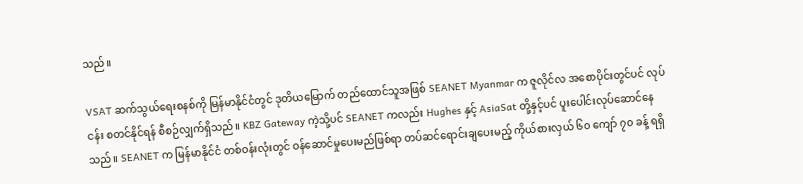သည်။

VSAT ဆက်သွယ်ရေးစနစ်ကို မြန်မာနိုင်ငံတွင် ဒုတိယမြောက် တည်ထောင်သူအဖြစ် SEANET Myanmar က ဇူလိုင်လ အစောပိုင်းတွင်ပင် လုပ်ငန်း စတင်နိုင်ရန် စီစဉ်လျှက်ရှိသည်။ KBZ Gateway ကဲ့သို့ပင် SEANET ကလည်း Hughes နှင့် AsiaSat တို့နှင့်ပင် ပူးပေါင်းလုပ်ဆောင်နေသည်။ SEANET က မြန်မာနိုင်ငံ တစ်ဝန်းလုံးတွင် ဝန်ဆောင်မှုပေးမည်ဖြစ်ရာ တပ်ဆင်ရောင်းချပေးမည့် ကိုယ်စားလှယ် ၆၀ ကျော် ၇၀ ခန့် ရရှိ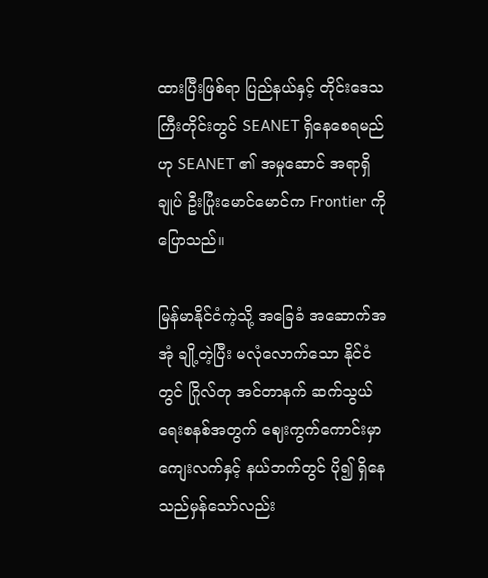ထားပြီးဖြစ်ရာ ပြည်နယ်နှင့် တိုင်းဒေသကြီးတိုင်းတွင် SEANET ရှိနေစေရမည်ဟု SEANET ၏ အမှုဆောင် အရာရှိချုပ် ဦးပြုံးမောင်မောင်က Frontier ကို ပြောသည်။

မြန်မာနိုင်ငံကဲ့သို့ အခြေခံ အဆောက်အအုံ ချို့တဲ့ပြီး မလုံလောက်သော နိုင်ငံတွင် ဂြိုလ်တု အင်တာနက် ဆက်သွယ်ရေးစနစ်အတွက် ဈေးကွက်ကောင်းမှာ ကျေးလက်နှင့် နယ်ဘက်တွင် ပို၍ ရှိနေသည်မှန်သော်လည်း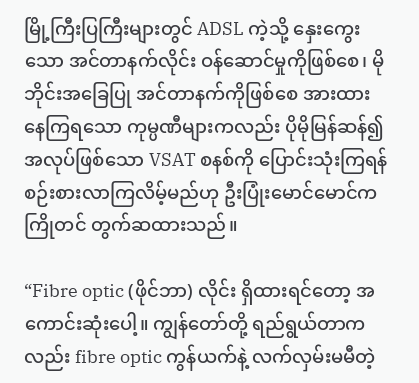မြို့ကြီးပြကြီးများတွင် ADSL ကဲ့သို့ နှေးကွေးသော အင်တာနက်လိုင်း ဝန်ဆောင်မှုကိုဖြစ်စေ၊ မိုဘိုင်းအခြေပြု အင်တာနက်ကိုဖြစ်စေ အားထားနေကြရသော ကုမ္ပဏီများကလည်း ပိုမိုမြန်ဆန်၍ အလုပ်ဖြစ်သော VSAT စနစ်ကို ပြောင်းသုံးကြရန် စဉ်းစားလာကြလိမ့်မည်ဟု ဦးပြုံးမောင်မောင်က ကြိုတင် တွက်ဆထားသည်။

“Fibre optic (ဖိုင်ဘာ) လိုင်း ရှိထားရင်တော့ အကောင်းဆုံးပေါ့။ ကျွန်တော်တို့ ရည်ရွယ်တာကလည်း fibre optic ကွန်ယက်နဲ့ လက်လှမ်းမမီတဲ့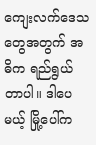ကျေးလက်ဒေသတွေအတွက် အဓိက ရည်ရွယ်တာပါ။ ဒါပေမယ့် မြို့ပေါ်က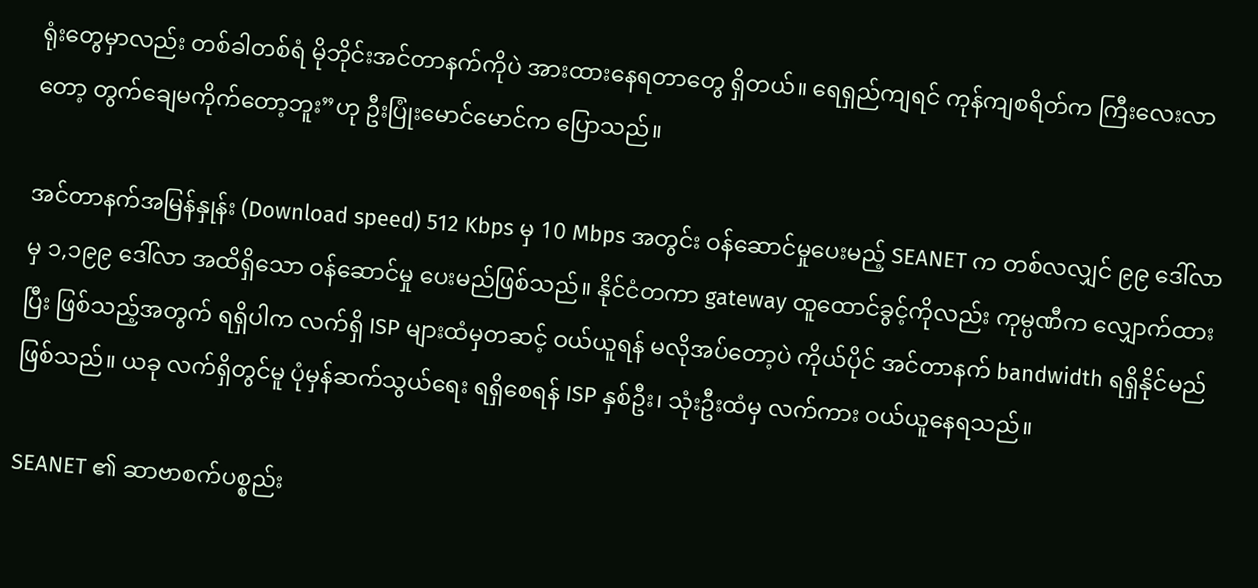ရုံးတွေမှာလည်း တစ်ခါတစ်ရံ မိုဘိုင်းအင်တာနက်ကိုပဲ အားထားနေရတာတွေ ရှိတယ်။ ရေရှည်ကျရင် ကုန်ကျစရိတ်က ကြီးလေးလာတော့ တွက်ချေမကိုက်တော့ဘူး”ဟု ဦးပြုံးမောင်မောင်က ပြောသည်။

အင်တာနက်အမြန်နှုန်း (Download speed) 512 Kbps မှ 10 Mbps အတွင်း ဝန်ဆောင်မှုပေးမည့် SEANET က တစ်လလျှင် ၉၉ ဒေါ်လာမှ ၁,၁၉၉ ဒေါ်လာ အထိရှိသော ဝန်ဆောင်မှု ပေးမည်ဖြစ်သည်။ နိုင်ငံတကာ gateway ထူထောင်ခွင့်ကိုလည်း ကုမ္ပဏီက လျှောက်ထားပြီး ဖြစ်သည့်အတွက် ရရှိပါက လက်ရှိ ISP များထံမှတဆင့် ဝယ်ယူရန် မလိုအပ်တော့ပဲ ကိုယ်ပိုင် အင်တာနက် bandwidth ရရှိနိုင်မည် ဖြစ်သည်။ ယခု လက်ရှိတွင်မူ ပုံမှန်ဆက်သွယ်ရေး ရရှိစေရန် ISP နှစ်ဦး၊ သုံးဦးထံမှ လက်ကား ဝယ်ယူနေရသည်။

SEANET ၏ ဆာဗာစက်ပစ္စည်း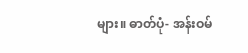များ။ ဓာတ်ပုံ- အန်းဝမ်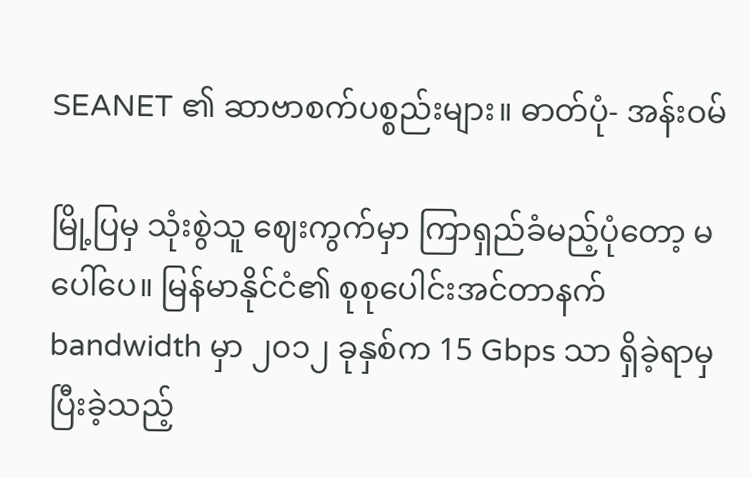SEANET ၏ ဆာဗာစက်ပစ္စည်းများ။ ဓာတ်ပုံ- အန်းဝမ်

မြို့ပြမှ သုံးစွဲသူ ဈေးကွက်မှာ ကြာရှည်ခံမည့်ပုံတော့ မပေါ်ပေ။ မြန်မာနိုင်ငံ၏ စုစုပေါင်းအင်တာနက် bandwidth မှာ ၂၀၁၂ ခုနှစ်က 15 Gbps သာ ရှိခဲ့ရာမှ ပြီးခဲ့သည့်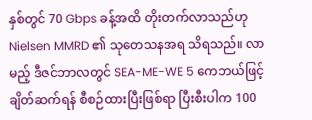နှစ်တွင် 70 Gbps ခန့်အထိ တိုးတက်လာသည်ဟု Nielsen MMRD ၏ သုတေသနအရ သိရသည်။ လာမည့် ဒီဇင်ဘာလတွင် SEA-ME-WE 5 ကေဘယ်ဖြင့် ချိတ်ဆက်ရန် စီစဉ်ထားပြီးဖြစ်ရာ ပြီးစီးပါက 100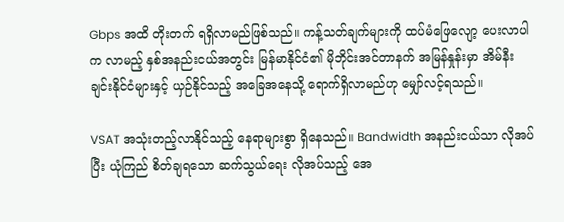Gbps အထိ တိုးတက် ရရှိလာမည်ဖြစ်သည်။ ကန့်သတ်ချက်များကို ထပ်မံဖြေလျော့ ပေးလာပါက လာမည့် နှစ်အနည်းငယ်အတွင်း မြန်မာနိုင်ငံ၏ မိုဘိုင်းအင်တာနက် အမြန်နှုန်းမှာ အိမ်နီးချင်းနိုင်ငံများနှင့် ယှဉ်နိုင်သည့် အခြေအနေသို့ ရောက်ရှိလာမည်ဟု မျှော်လင့်ရသည်။

VSAT အသုံးတည့်လာနိုင်သည့် နေရာများစွာ ရှိနေသည်။ Bandwidth အနည်းငယ်သာ လိုအပ်ပြီး ယုံကြည် စိတ်ချရသော ဆက်သွယ်ရေး လိုအပ်သည့် အေ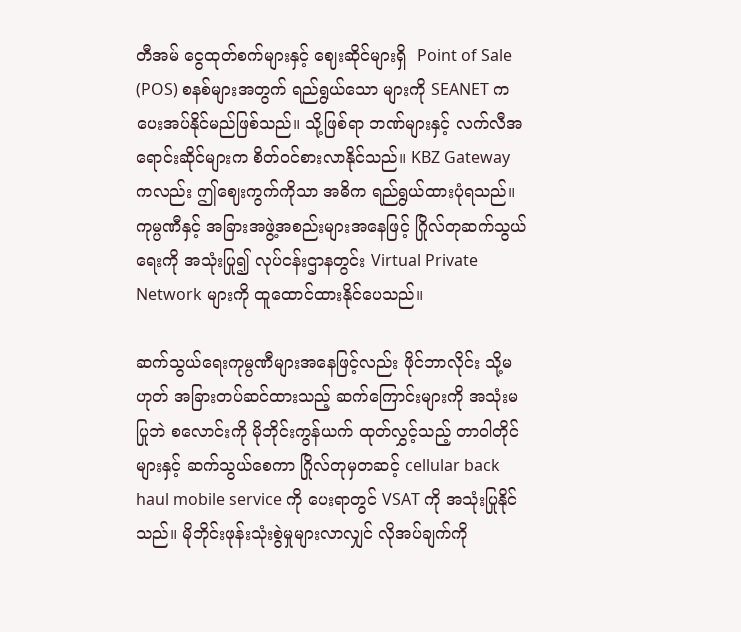တီအမ် ငွေထုတ်စက်များနှင့် ဈေးဆိုင်များရှိ  Point of Sale (POS) စနစ်များအတွက် ရည်ရွယ်သော များကို SEANET က ပေးအပ်နိုင်မည်ဖြစ်သည်။ သို့ဖြစ်ရာ ဘဏ်များနှင့် လက်လီအရောင်းဆိုင်များက စိတ်ဝင်စားလာနိုင်သည်။ KBZ Gateway ကလည်း ဤဈေးကွက်ကိုသာ အဓိက ရည်ရွယ်ထားပုံရသည်။ ကုမ္ပဏီနှင့် အခြားအဖွဲ့အစည်းများအနေဖြင့် ဂြိုလ်တုဆက်သွယ်ရေးကို အသုံးပြု၍ လုပ်ငန်းဌာနတွင်း Virtual Private Network များကို ထူထောင်ထားနိုင်ပေသည်။

ဆက်သွယ်ရေးကုမ္ပဏီများအနေဖြင့်လည်း ဖိုင်ဘာလိုင်း သို့မဟုတ် အခြားတပ်ဆင်ထားသည့် ဆက်ကြောင်းများကို အသုံးမပြုဘဲ စလောင်းကို မိုဘိုင်းကွန်ယက် ထုတ်လွှင့်သည့် တာဝါတိုင်များနှင့် ဆက်သွယ်စေကာ ဂြိုလ်တုမှတဆင့် cellular back haul mobile service ကို ပေးရာတွင် VSAT ကို အသုံးပြုနိုင်သည်။ မိုဘိုင်းဖုန်းသုံးစွဲမှုများလာလျှင် လိုအပ်ချက်ကို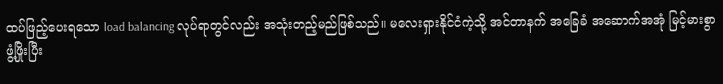ထပ်ဖြည့်ပေးရသော load balancing လုပ်ရာတွင်လည်း အသုံးတည့်မည်ဖြစ်သည်။ မလေးရှားနိုင်ငံကဲ့သို့ အင်တာနက် အခြေခံ အဆောက်အအုံ မြင့်မားစွာ ဖွံ့ဖြိုးပြီး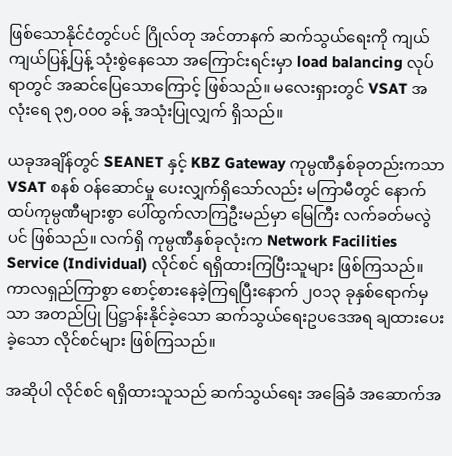ဖြစ်သောနိုင်ငံတွင်ပင် ဂြိုလ်တု အင်တာနက် ဆက်သွယ်ရေးကို ကျယ်ကျယ်ပြန့်ပြန့် သုံးစွဲနေသော အကြောင်းရင်းမှာ load balancing လုပ်ရာတွင် အဆင်ပြေသောကြောင့် ဖြစ်သည်။ မလေးရှားတွင် VSAT အလုံးရေ ၃၅,၀၀၀ ခန့် အသုံးပြုလျှက် ရှိသည်။

ယခုအချိန်တွင် SEANET နှင့် KBZ Gateway ကုမ္ပဏီနှစ်ခုတည်းကသာ VSAT စနစ် ဝန်ဆောင်မှု ပေးလျှက်ရှိသော်လည်း မကြာမီတွင် နောက်ထပ်ကုမ္ပဏီများစွာ ပေါ်ထွက်လာကြဦးမည်မှာ မြေကြီး လက်ခတ်မလွဲပင် ဖြစ်သည်။ လက်ရှိ ကုမ္ပဏီနှစ်ခုလုံးက Network Facilities Service (Individual) လိုင်စင် ရရှိထားကြပြီးသူများ ဖြစ်ကြသည်။ ကာလရှည်ကြာစွာ စောင့်စားနေခဲ့ကြရပြီးနောက် ၂၀၁၃ ခုနှစ်ရောက်မှသာ အတည်ပြု ပြဋ္ဌာန်းနိုင်ခဲ့သော ဆက်သွယ်ရေးဥပဒေအရ ချထားပေးခဲ့သော လိုင်စင်များ ဖြစ်ကြသည်။

အဆိုပါ လိုင်စင် ရရှိထားသူသည် ဆက်သွယ်ရေး အခြေခံ အဆောက်အ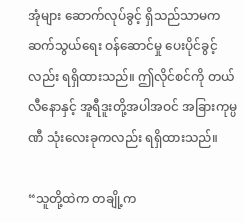အုံများ ဆောက်လုပ်ခွင့် ရှိသည်သာမက ဆက်သွယ်ရေး ဝန်ဆောင်မှု ပေးပိုင်ခွင့်လည်း ရရှိထားသည်။ ဤလိုင်စင်ကို တယ်လီနောနှင့် အူရီဒူးတို့အပါအဝင် အခြားကုမ္ပဏီ သုံးလေးခုကလည်း ရရှိထားသည်။

“သူတို့ထဲက တချို့က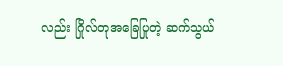လည်း ဂြိုလ်တုအခြေပြုတဲ့ ဆက်သွယ်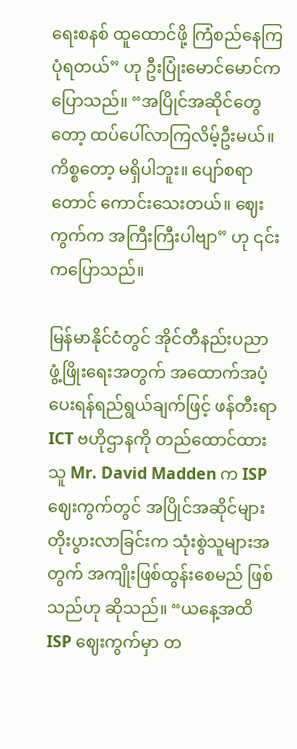ရေးစနစ် ထူထောင်ဖို့ ကြံစည်နေကြပုံရတယ်” ဟု ဦးပြုံးမောင်မောင်က ပြောသည်။ “အပြိုင်အဆိုင်တွေတော့ ထပ်ပေါ်လာကြလိမ့်ဦးမယ်။ ကိစ္စတော့ မရှိပါဘူး။ ပျော်စရာတောင် ကောင်းသေးတယ်။ ဈေးကွက်က အကြီးကြီးပါဗျာ” ဟု ၎င်းကပြောသည်။

မြန်မာနိုင်ငံတွင် အိုင်တီနည်းပညာ ဖွံ့ဖြိုးရေးအတွက် အထောက်အပံ့ပေးရန်ရည်ရွယ်ချက်ဖြင့် ဖန်တီးရာ ICT ဗဟိုဌာနကို တည်ထောင်ထားသူ Mr. David Madden က ISP ဈေးကွက်တွင် အပြိုင်အဆိုင်များ တိုးပွားလာခြင်းက သုံးစွဲသူများအတွက် အကျိုးဖြစ်ထွန်းစေမည် ဖြစ်သည်ဟု ဆိုသည်။ “ယနေ့အထိ ISP ဈေးကွက်မှာ တ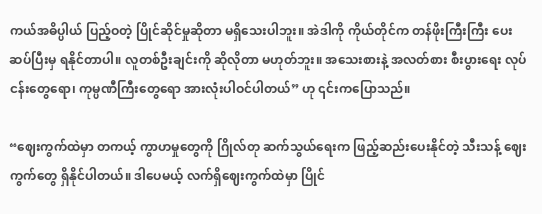ကယ်အဓိပ္ပါယ် ပြည့်ဝတဲ့ ပြိုင်ဆိုင်မှုဆိုတာ မရှိသေးပါဘူး။ အဲဒါကို ကိုယ်တိုင်က တန်ဖိုးကြီးကြီး ပေးဆပ်ပြီးမှ ရနိုင်တာပါ။ လူတစ်ဦးချင်းကို ဆိုလိုတာ မဟုတ်ဘူး။ အသေးစားနဲ့ အလတ်စား စီးပွားရေး လုပ်ငန်းတွေရော၊ ကုမ္ပဏီကြီးတွေရော အားလုံးပါဝင်ပါတယ်” ဟု ၎င်းကပြောသည်။

“ဈေးကွက်ထဲမှာ တကယ့် ကွာဟမှုတွေကို ဂြိုလ်တု ဆက်သွယ်ရေးက ဖြည့်ဆည်းပေးနိုင်တဲ့ သီးသန့် ဈေးကွက်တွေ ရှိနိုင်ပါတယ်။ ဒါပေမယ့် လက်ရှိဈေးကွက်ထဲမှာ ပြိုင်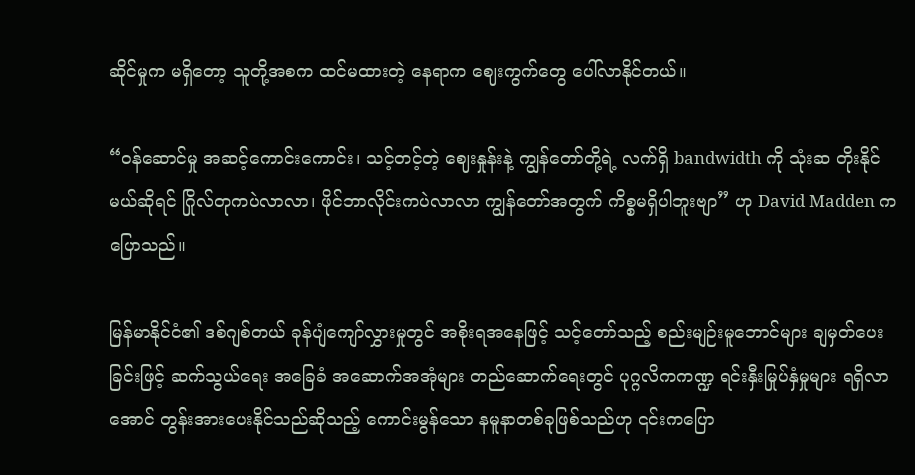ဆိုင်မှုက မရှိတော့ သူတို့အစက ထင်မထားတဲ့ နေရာက ဈေးကွက်တွေ ပေါ်လာနိုင်တယ်။

“ဝန်ဆောင်မှု အဆင့်ကောင်းကောင်း၊ သင့်တင့်တဲ့ ဈေးနှုန်းနဲ့ ကျွန်တော်တို့ရဲ့ လက်ရှိ bandwidth ကို သုံးဆ တိုးနိုင်မယ်ဆိုရင် ဂြိုလ်တုကပဲလာလာ၊ ဖိုင်ဘာလိုင်းကပဲလာလာ ကျွန်တော်အတွက် ကိစ္စမရှိပါဘူးဗျာ” ဟု David Madden က ပြောသည်။

မြန်မာနိုင်ငံ၏ ဒစ်ဂျစ်တယ် ခုန်ပျံကျော်လွှားမှုတွင် အစိုးရအနေဖြင့် သင့်တော်သည့် စည်းမျဉ်းမူဘောင်များ ချမှတ်ပေးခြင်းဖြင့် ဆက်သွယ်ရေး အခြေခံ အဆောက်အအုံများ တည်ဆောက်ရေးတွင် ပုဂ္ဂလိကကဏ္ဍ ရင်းနှီးမြုပ်နှံမှုများ ရရှိလာအောင် တွန်းအားပေးနိုင်သည်ဆိုသည့် ကောင်းမွန်သော နမူနာတစ်ခုဖြစ်သည်ဟု ၎င်းကပြော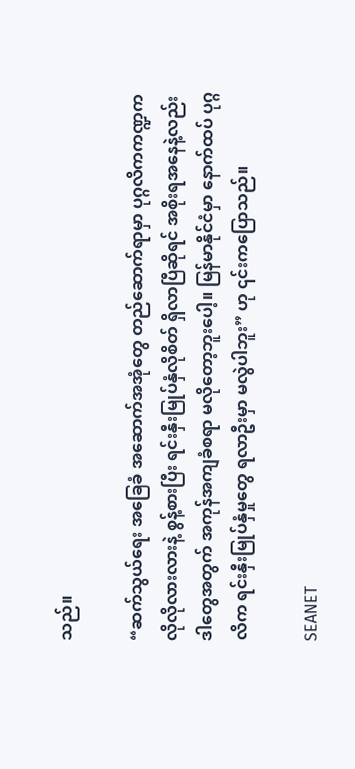သည်။

“ဆက်သွယ်ရေး အခြေခံ အဆောက်အအုံတွေ တည်ဆောက်ရာမှာ ပုဂ္ဂလိကကဏ္ဍက လိုလိုလားလားနဲ့ စွန့်စားပြီး ရင်းနှီးမြုပ်နှံလိုစိတ် ရှိလာပြီဆိုရင် အစိုးရအနေနဲ့လည်း ဒါတွေအတွက် အကုန်အကျခံစရာ မလိုတော့ဘူးပေါ့။ မြန်မာနိုင်ငံမှာ နောက်ထပ် ပုဂ္ဂလိက ရင်းနှီးမြုပ်နှံမှုတွေ ရလာဦးမှာ မလွဲပါဘူး” ဟု ၎င်းကပြောသည်။

SEANET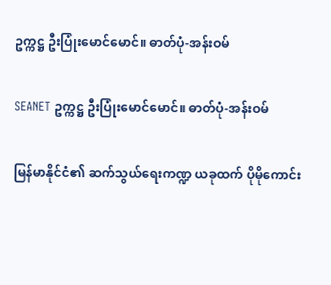ဥက္ကဋ္ဌ ဦးပြုံးမောင်မောင်။ ဓာတ်ပုံ-အန်းဝမ်

SEANET ဥက္ကဋ္ဌ ဦးပြုံးမောင်မောင်။ ဓာတ်ပုံ-အန်းဝမ်

မြန်မာနိုင်ငံ၏ ဆက်သွယ်ရေးကဏ္ဍ ယခုထက် ပိုမိုကောင်း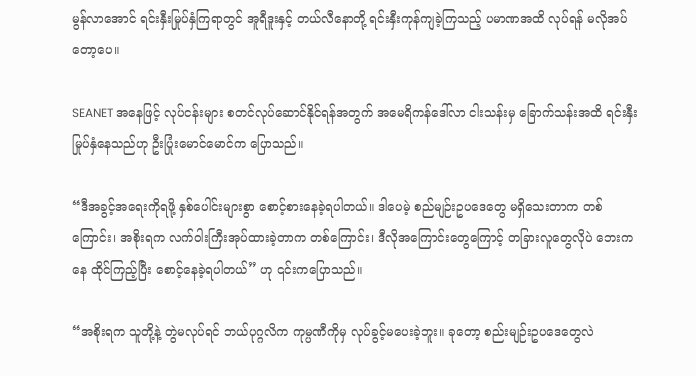မွန်လာအောင် ရင်းနှီးမြုပ်နှံကြရာတွင် အူရီဒူးနှင့် တယ်လီနောတို့ ရင်းနှီးကုန်ကျခဲ့ကြသည့် ပမာဏအထိ လုပ်ရန် မလိုအပ်တော့ပေ။

SEANET အနေဖြင့် လုပ်ငန်းများ စတင်လုပ်ဆောင်နိုင်ရန်အတွက် အမေရိကန်ဒေါ်လာ ငါးသန်းမှ ခြောက်သန်းအထိ ရင်းနှီးမြုပ်နှံနေသည်ဟု ဦးပြုံးမောင်မောင်က ပြောသည်။

“ဒီအခွင့်အရေးကိုရဖို့ နှစ်ပေါင်းများစွာ စောင့်စားနေခဲ့ရပါတယ်။ ဒါပေမဲ့ စည်မျဉ်းဥပဒေတွေ မရှိသေးတာက တစ်ကြောင်း၊ အစိုးရက လက်ဝါးကြီးအုပ်ထားခဲ့တာက တစ်ကြောင်း၊ ဒီလိုအကြောင်းတွေကြောင့် တခြားလူတွေလိုပဲ ဘေးကနေ ထိုင်ကြည့်ပြီး စောင့်နေခဲ့ရပါတယ်” ဟု ၎င်းကပြောသည်။

“အစိုးရက သူတို့နဲ့ တွဲမလုပ်ရင် ဘယ်ပုဂ္ဂလိက ကုမ္ပဏီကိုမှ လုပ်ခွင့်မပေးခဲ့ဘူး။ ခုတော့ စည်းမျဉ်းဥပဒေတွေလဲ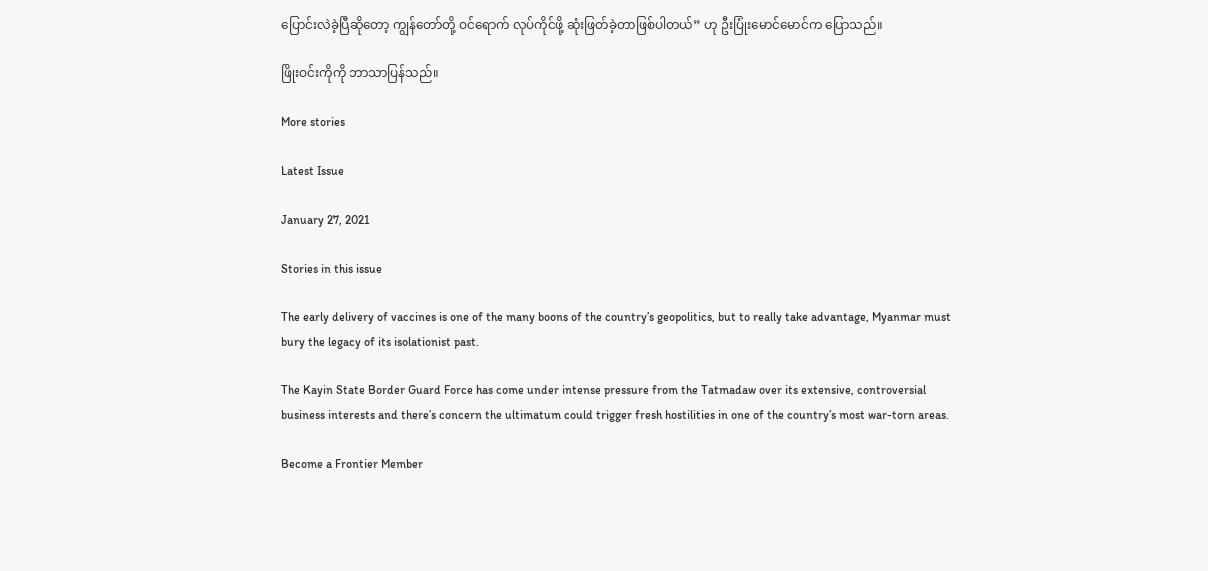ပြောင်းလဲခဲ့ပြီဆိုတော့ ကျွန်တော်တို့ ဝင်ရောက် လုပ်ကိုင်ဖို့ ဆုံးဖြတ်ခဲ့တာဖြစ်ပါတယ်” ဟု ဦးပြုံးမောင်မောင်က ပြောသည်။

ဖြိုးဝင်းကိုကို ဘာသာပြန်သည်။

More stories

Latest Issue

January 27, 2021

Stories in this issue

The early delivery of vaccines is one of the many boons of the country’s geopolitics, but to really take advantage, Myanmar must bury the legacy of its isolationist past.

The Kayin State Border Guard Force has come under intense pressure from the Tatmadaw over its extensive, controversial business interests and there’s concern the ultimatum could trigger fresh hostilities in one of the country’s most war-torn areas.

Become a Frontier Member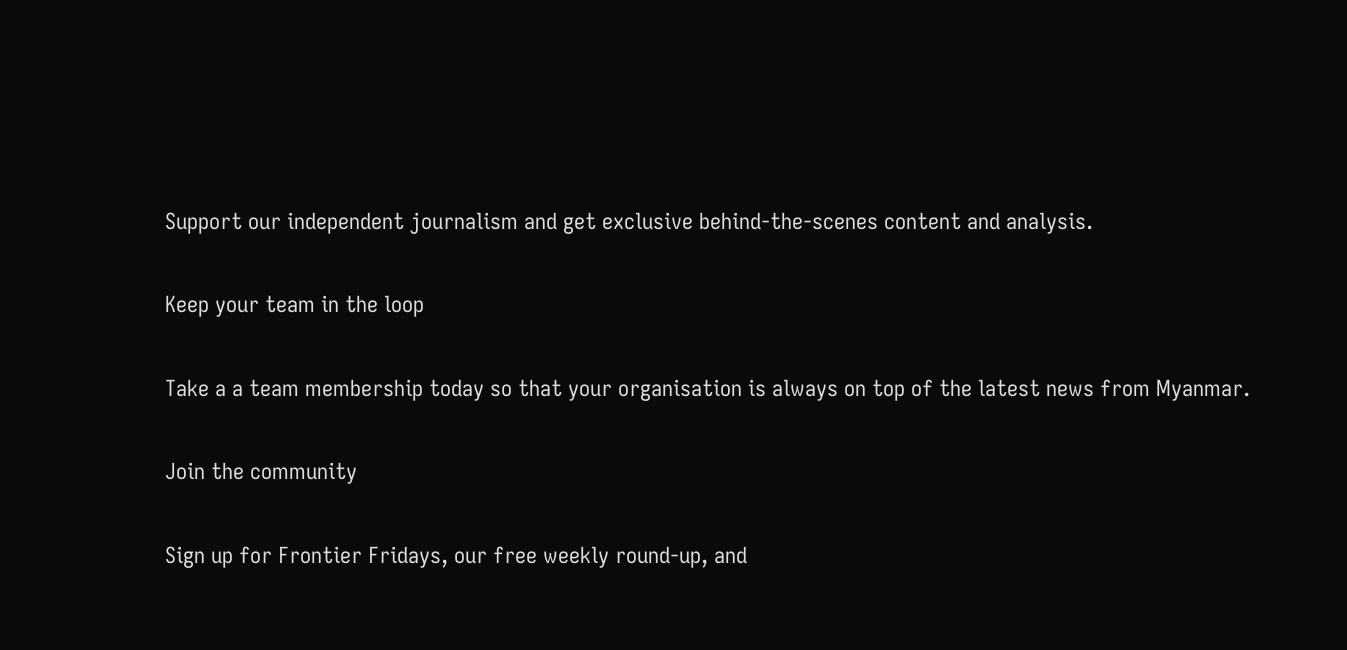Support our independent journalism and get exclusive behind-the-scenes content and analysis.

Keep your team in the loop

Take a a team membership today so that your organisation is always on top of the latest news from Myanmar.

Join the community

Sign up for Frontier Fridays, our free weekly round-up, and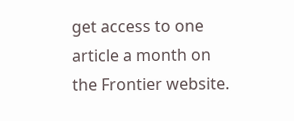get access to one article a month on the Frontier website.